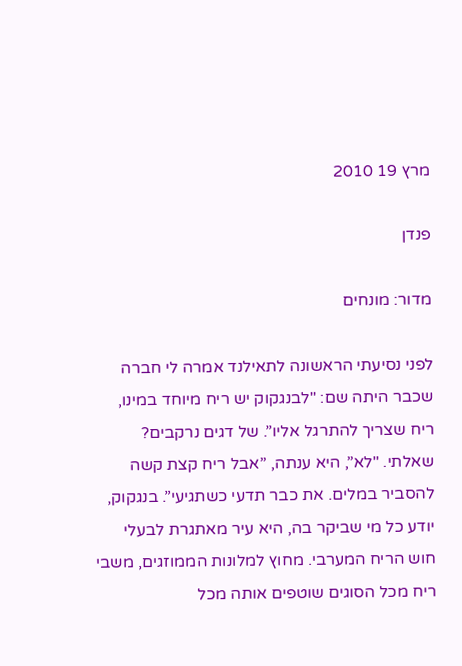מרץ 19 2010

פנדן

מדור: מונחים

לפני נסיעתי הראשונה לתאילנד אמרה לי חברה שכבר היתה שם: "לבנגקוק יש ריח מיוחד במינו, ריח שצריך להתרגל אליו”. של דגים נרקבים? שאלתי. "לא”, היא ענתה, ”אבל ריח קצת קשה להסביר במלים. את כבר תדעי כשתגיעי”. בנגקוק, יודע כל מי שביקר בה, היא עיר מאתגרת לבעלי חוש הריח המערבי. מחוץ למלונות הממוזגים, משבי ריח מכל הסוגים שוטפים אותה מכל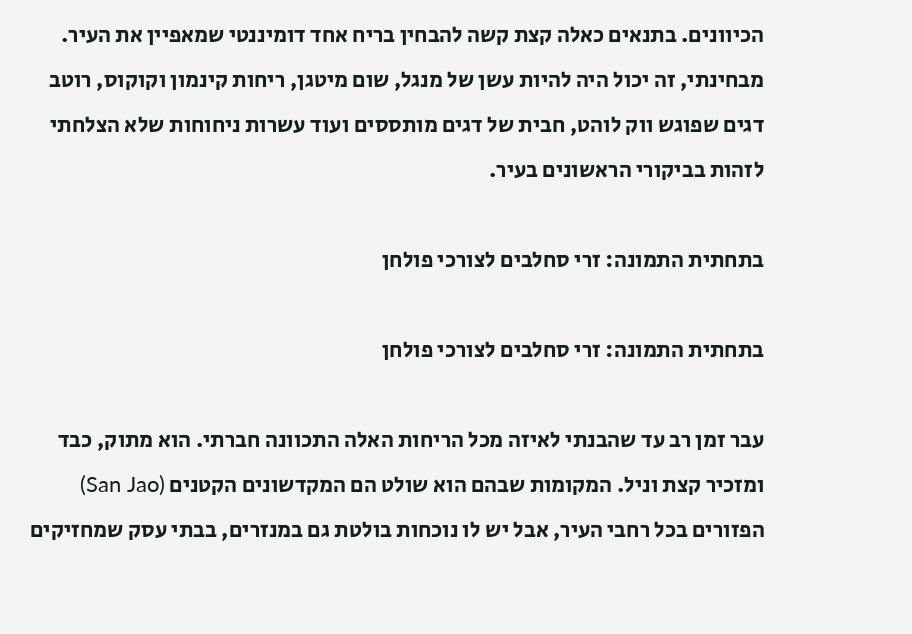הכיוונים. בתנאים כאלה קצת קשה להבחין בריח אחד דומיננטי שמאפיין את העיר. מבחינתי, זה יכול היה להיות עשן של מנגל, שום מיטגן, ריחות קינמון וקוקוס, רוטב דגים שפוגש ווק לוהט, חבית של דגים מותססים ועוד עשרות ניחוחות שלא הצלחתי לזהות בביקורי הראשונים בעיר.

בתחתית התמונה: זרי סחלבים לצורכי פולחן

בתחתית התמונה: זרי סחלבים לצורכי פולחן

עבר זמן רב עד שהבנתי לאיזה מכל הריחות האלה התכוונה חברתי. הוא מתוק, כבד ומזכיר קצת וניל. המקומות שבהם הוא שולט הם המקדשונים הקטנים (San Jao) הפזורים בכל רחבי העיר, אבל יש לו נוכחות בולטת גם במנזרים, בבתי עסק שמחזיקים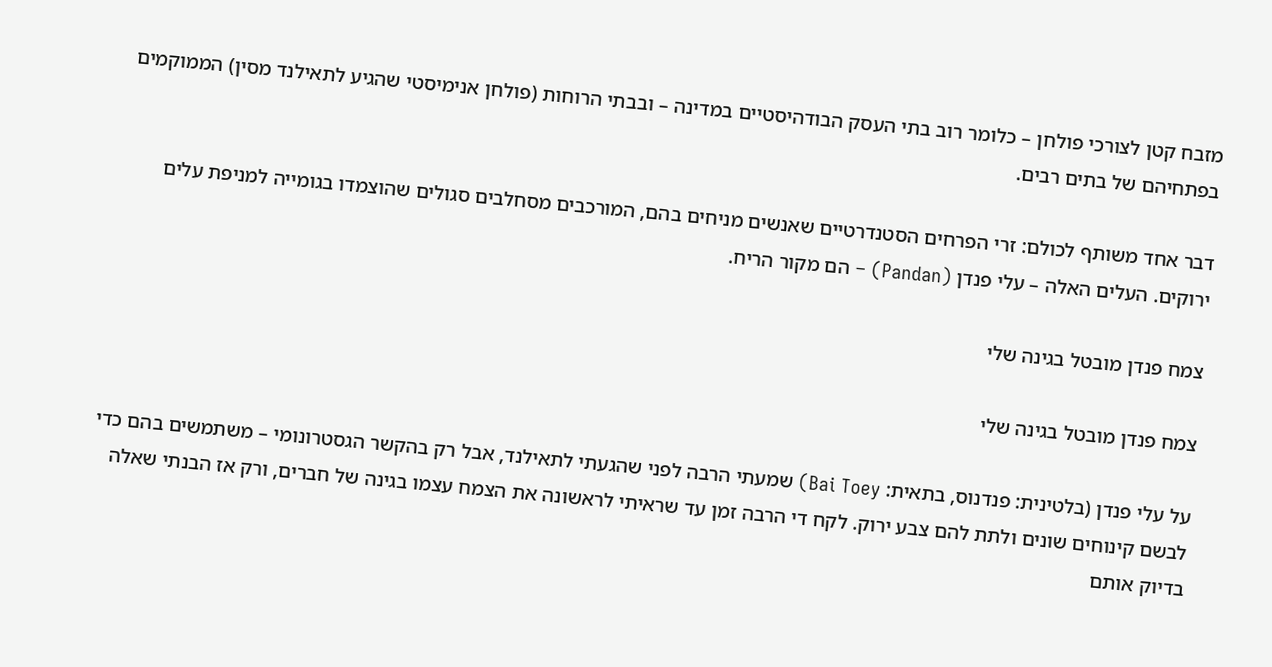מזבח קטן לצורכי פולחן – כלומר רוב בתי העסק הבודהיסטיים במדינה – ובבתי הרוחות (פולחן אנימיסטי שהגיע לתאילנד מסין) הממוקמים בפתחיהם של בתים רבים.

דבר אחד משותף לכולם: זרי הפרחים הסטנדרטיים שאנשים מניחים בהם, המורכבים מסחלבים סגולים שהוצמדו בגומייה למניפת עלים ירוקים. העלים האלה – עלי פנדן (Pandan) – הם מקור הריח.

צמח פנדן מובטל בגינה שלי

צמח פנדן מובטל בגינה שלי

על עלי פנדן (בלטינית: פנדנוס, בתאית: Bai Toey) שמעתי הרבה לפני שהגעתי לתאילנד, אבל רק בהקשר הגסטרונומי – משתמשים בהם כדי לבשם קינוחים שונים ולתת להם צבע ירוק. לקח די הרבה זמן עד שראיתי לראשונה את הצמח עצמו בגינה של חברים, ורק אז הבנתי שאלה בדיוק אותם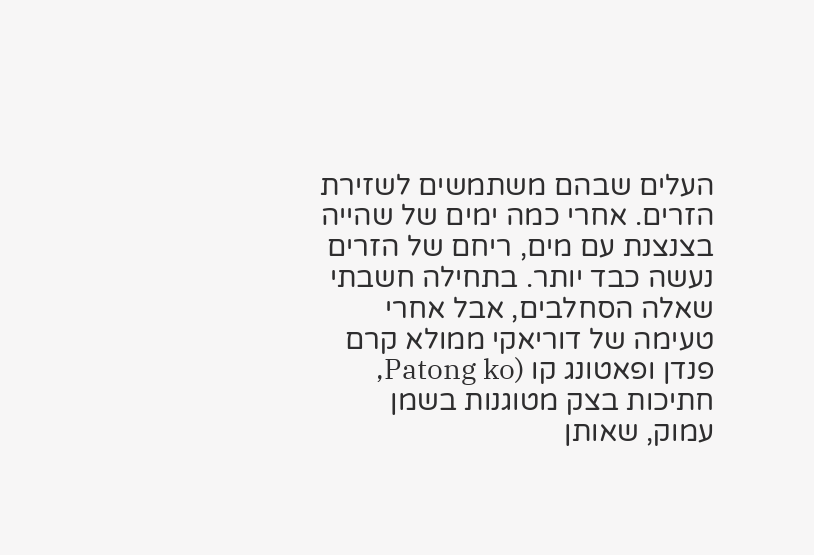העלים שבהם משתמשים לשזירת הזרים. אחרי כמה ימים של שהייה בצנצנת עם מים, ריחם של הזרים נעשה כבד יותר. בתחילה חשבתי שאלה הסחלבים, אבל אחרי טעימה של דוריאקי ממולא קרם פנדן ופאטונג קו (Patong ko, חתיכות בצק מטוגנות בשמן עמוק, שאותן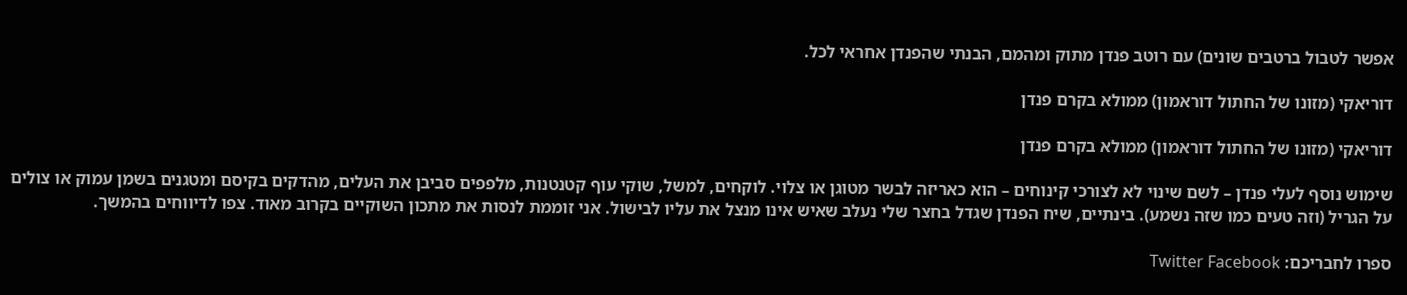אפשר לטבול ברטבים שונים) עם רוטב פנדן מתוק ומהמם, הבנתי שהפנדן אחראי לכל.

דוריאקי (מזונו של החתול דוראמון) ממולא בקרם פנדן

דוריאקי (מזונו של החתול דוראמון) ממולא בקרם פנדן

שימוש נוסף לעלי פנדן – לשם שינוי לא לצורכי קינוחים – הוא כאריזה לבשר מטוגן או צלוי. לוקחים, למשל, שוקי עוף קטנטנות, מלפפים סביבן את העלים, מהדקים בקיסם ומטגנים בשמן עמוק או צולים על הגריל (וזה טעים כמו שזה נשמע). בינתיים, שיח הפנדן שגדל בחצר שלי נעלב שאיש אינו מנצל את עליו לבישול. אני זוממת לנסות את מתכון השוקיים בקרוב מאוד. צפו לדיווחים בהמשך.

ספרו לחבריכם: Twitter Facebook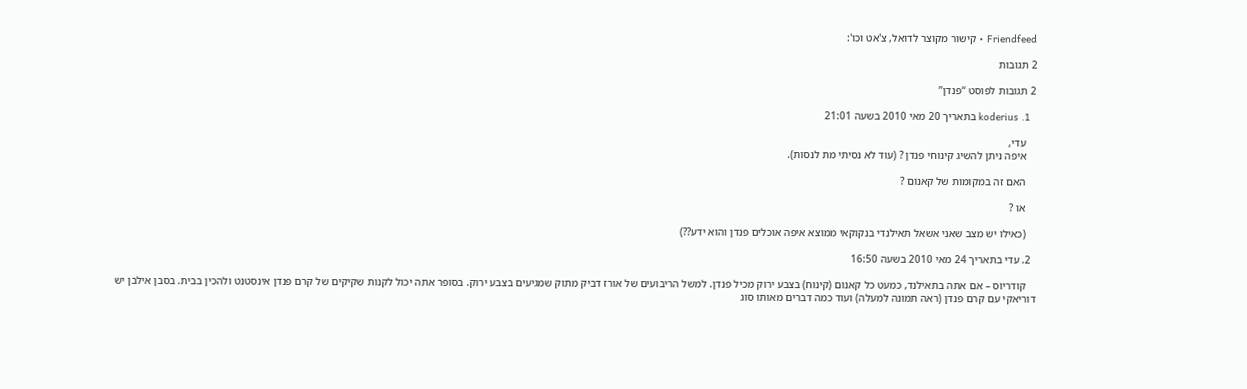Friendfeed • קישור מקוצר לדואל, צ'אט וכו':

2 תגובות

2 תגובות לפוסט “פנדן”

  1. koderius בתאריך 20 מאי 2010 בשעה 21:01

    עדי,
    איפה ניתן להשיג קינוחי פנדן ? (עוד לא נסיתי מת לנסות).

    האם זה במקומות של קאנום ?

    או ?

    (כאילו יש מצב שאני אשאל תאילנדי בנקוקאי ממוצא איפה אוכלים פנדן והוא ידע??)

  2. עדי בתאריך 24 מאי 2010 בשעה 16:50

    קודריוס – אם אתה בתאילנד, כמעט כל קאנום (קינוח) בצבע ירוק מכיל פנדן. למשל הריבועים של אורז דביק מתוק שמגיעים בצבע ירוק. בסופר אתה יכול לקנות שקיקים של קרם פנדן אינסטנט ולהכין בבית. בסבן אילבן יש דוריאקי עם קרם פנדן (ראה תמונה למעלה) ועוד כמה דברים מאותו סוג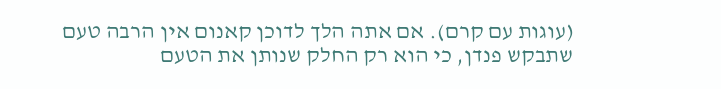(עוגות עם קרם). אם אתה הלך לדוכן קאנום אין הרבה טעם שתבקש פנדן, כי הוא רק החלק שנותן את הטעם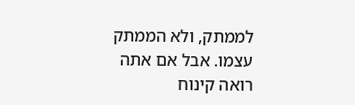לממתק, ולא הממתק עצמו. אבל אם אתה רואה קינוח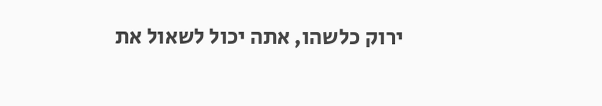ירוק כלשהו, אתה יכול לשאול את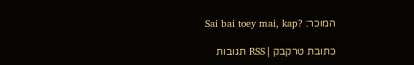המוכר: ?Sai bai toey mai, kap

כתובת טרקבק | RSS תגובות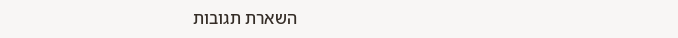השארת תגובות